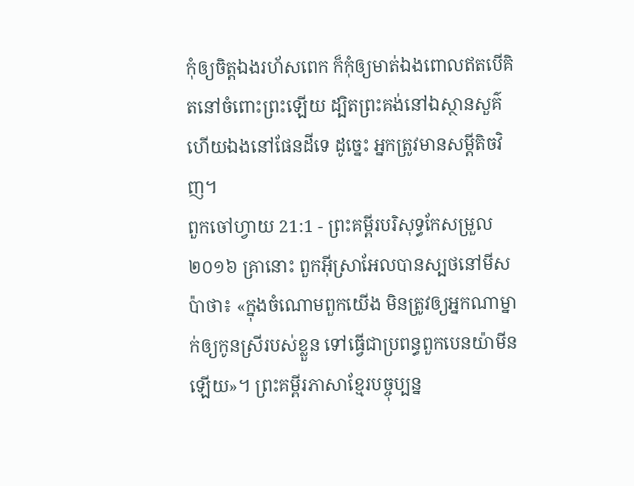កុំឲ្យចិត្តឯងរហ័សពេក ក៏កុំឲ្យមាត់ឯងពោលឥតបើគិតនៅចំពោះព្រះឡើយ ដ្បិតព្រះគង់នៅឯស្ថានសួគ៌ ហើយឯងនៅផែនដីទេ ដូច្នេះ អ្នកត្រូវមានសម្ដីតិចវិញ។
ពួកចៅហ្វាយ 21:1 - ព្រះគម្ពីរបរិសុទ្ធកែសម្រួល ២០១៦ គ្រានោះ ពួកអ៊ីស្រាអែលបានស្បថនៅមីសប៉ាថា៖ «ក្នុងចំណោមពួកយើង មិនត្រូវឲ្យអ្នកណាម្នាក់ឲ្យកូនស្រីរបស់ខ្លួន ទៅធ្វើជាប្រពន្ធពួកបេនយ៉ាមីនឡើយ»។ ព្រះគម្ពីរភាសាខ្មែរបច្ចុប្បន្ន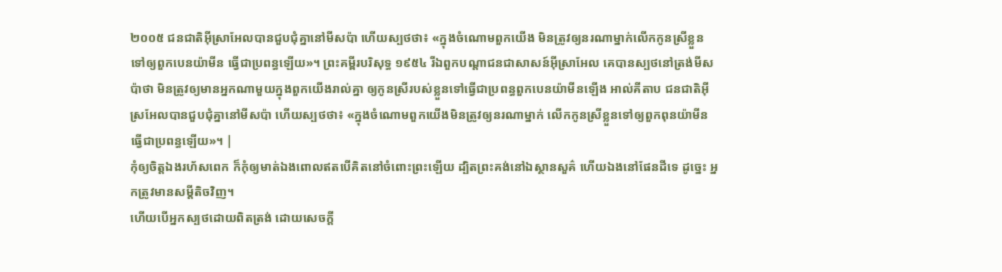២០០៥ ជនជាតិអ៊ីស្រាអែលបានជួបជុំគ្នានៅមីសប៉ា ហើយស្បថថា៖ «ក្នុងចំណោមពួកយើង មិនត្រូវឲ្យនរណាម្នាក់លើកកូនស្រីខ្លួនទៅឲ្យពួកបេនយ៉ាមីន ធ្វើជាប្រពន្ធឡើយ»។ ព្រះគម្ពីរបរិសុទ្ធ ១៩៥៤ រីឯពួកបណ្តាជនជាសាសន៍អ៊ីស្រាអែល គេបានស្បថនៅត្រង់មីសប៉ាថា មិនត្រូវឲ្យមានអ្នកណាមួយក្នុងពួកយើងរាល់គ្នា ឲ្យកូនស្រីរបស់ខ្លួនទៅធ្វើជាប្រពន្ធពួកបេនយ៉ាមីនឡើង អាល់គីតាប ជនជាតិអ៊ីស្រអែលបានជួបជុំគ្នានៅមីសប៉ា ហើយស្បថថា៖ «ក្នុងចំណោមពួកយើងមិនត្រូវឲ្យនរណាម្នាក់ លើកកូនស្រីខ្លួនទៅឲ្យពួកពុនយ៉ាមីនធ្វើជាប្រពន្ធឡើយ»។ |
កុំឲ្យចិត្តឯងរហ័សពេក ក៏កុំឲ្យមាត់ឯងពោលឥតបើគិតនៅចំពោះព្រះឡើយ ដ្បិតព្រះគង់នៅឯស្ថានសួគ៌ ហើយឯងនៅផែនដីទេ ដូច្នេះ អ្នកត្រូវមានសម្ដីតិចវិញ។
ហើយបើអ្នកស្បថដោយពិតត្រង់ ដោយសេចក្ដី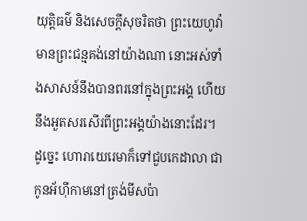យុត្តិធម៌ និងសេចក្ដីសុចរិតថា ព្រះយេហូវ៉ាមានព្រះជន្មគង់នៅយ៉ាងណា នោះអស់ទាំងសាសន៍នឹងបានពរនៅក្នុងព្រះអង្គ ហើយនឹងអួតសរសើរពីព្រះអង្គយ៉ាងនោះដែរ។
ដូច្នេះ ហោរាយេរេមាក៏ទៅជួបកេដាលា ជាកូនអ័ហ៊ីកាមនៅត្រង់មីសប៉ា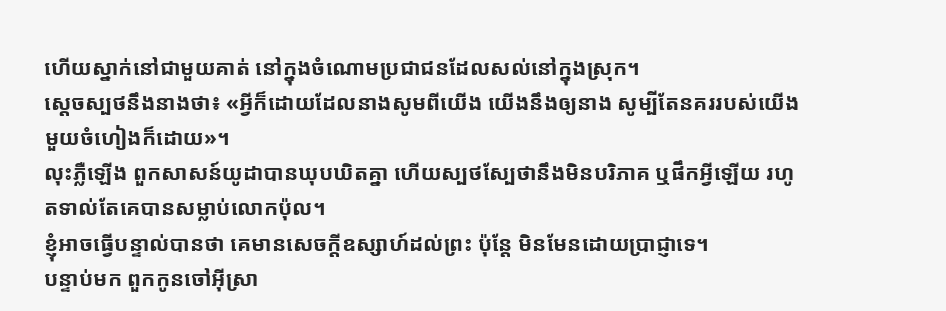ហើយស្នាក់នៅជាមួយគាត់ នៅក្នុងចំណោមប្រជាជនដែលសល់នៅក្នុងស្រុក។
ស្ដេចស្បថនឹងនាងថា៖ «អ្វីក៏ដោយដែលនាងសូមពីយើង យើងនឹងឲ្យនាង សូម្បីតែនគររបស់យើងមួយចំហៀងក៏ដោយ»។
លុះភ្លឺឡើង ពួកសាសន៍យូដាបានឃុបឃិតគ្នា ហើយស្បថស្បែថានឹងមិនបរិភាគ ឬផឹកអ្វីឡើយ រហូតទាល់តែគេបានសម្លាប់លោកប៉ុល។
ខ្ញុំអាចធ្វើបន្ទាល់បានថា គេមានសេចក្តីឧស្សាហ៍ដល់ព្រះ ប៉ុន្តែ មិនមែនដោយប្រាជ្ញាទេ។
បន្ទាប់មក ពួកកូនចៅអ៊ីស្រា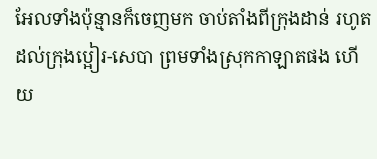អែលទាំងប៉ុន្មានក៏ចេញមក ចាប់តាំងពីក្រុងដាន់ រហូតដល់ក្រុងប្អៀរ-សេបា ព្រមទាំងស្រុកកាឡាតផង ហើយ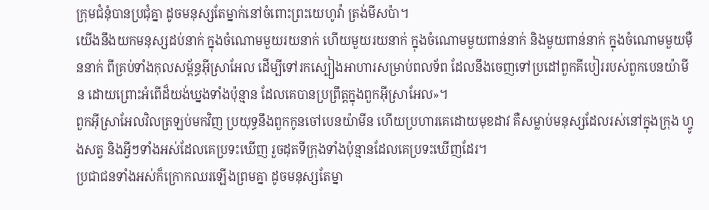ក្រុមជំនុំបានប្រជុំគ្នា ដូចមនុស្សតែម្នាក់នៅចំពោះព្រះយេហូវ៉ា ត្រង់មីសប៉ា។
យើងនឹងយកមនុស្សដប់នាក់ ក្នុងចំណោមមួយរយនាក់ ហើយមួយរយនាក់ ក្នុងចំណោមមួយពាន់នាក់ និងមួយពាន់នាក់ ក្នុងចំណោមមួយម៉ឺននាក់ ពីគ្រប់ទាំងកុលសម្ព័ន្ធអ៊ីស្រាអែល ដើម្បីទៅរកស្បៀងអាហារសម្រាប់ពលទ័ព ដែលនឹងចេញទៅប្រដៅពួកគីបៀររបស់ពួកបេនយ៉ាមីន ដោយព្រោះអំពើដ៏យង់ឃ្នងទាំងប៉ុន្មាន ដែលគេបានប្រព្រឹត្តក្នុងពួកអ៊ីស្រាអែល»។
ពួកអ៊ីស្រាអែលវិលត្រឡប់មកវិញ ប្រយុទ្ធនឹងពួកកូនចៅបេនយ៉ាមីន ហើយប្រហារគេដោយមុខដាវ គឺសម្លាប់មនុស្សដែលរស់នៅក្នុងក្រុង ហ្វូងសត្វ និងអ្វីៗទាំងអស់ដែលគេប្រទះឃើញ រួចដុតទីក្រុងទាំងប៉ុន្មានដែលគេប្រទះឃើញដែរ។
ប្រជាជនទាំងអស់ក៏ក្រោកឈរឡើងព្រមគ្នា ដូចមនុស្សតែម្នា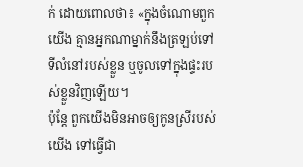ក់ ដោយពោលថា៖ «ក្នុងចំណោមពួកយើង គ្មានអ្នកណាម្នាក់នឹងត្រឡប់ទៅទីលំនៅរបស់ខ្លួន ឬចូលទៅក្នុងផ្ទះរបស់ខ្លួនវិញឡើយ។
ប៉ុន្តែ ពួកយើងមិនអាចឲ្យកូនស្រីរបស់យើង ទៅធ្វើជា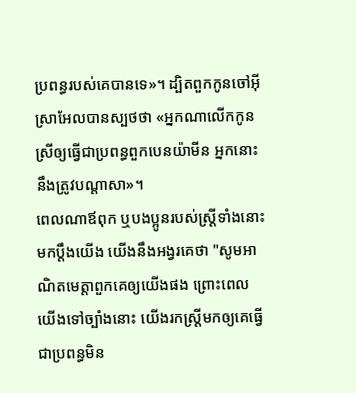ប្រពន្ធរបស់គេបានទេ»។ ដ្បិតពួកកូនចៅអ៊ីស្រាអែលបានស្បថថា «អ្នកណាលើកកូនស្រីឲ្យធ្វើជាប្រពន្ធពួកបេនយ៉ាមីន អ្នកនោះនឹងត្រូវបណ្ដាសា»។
ពេលណាឪពុក ឬបងប្អូនរបស់ស្ត្រីទាំងនោះមកប្តឹងយើង យើងនឹងអង្វរគេថា "សូមអាណិតមេត្តាពួកគេឲ្យយើងផង ព្រោះពេលយើងទៅច្បាំងនោះ យើងរកស្ត្រីមកឲ្យគេធ្វើជាប្រពន្ធមិន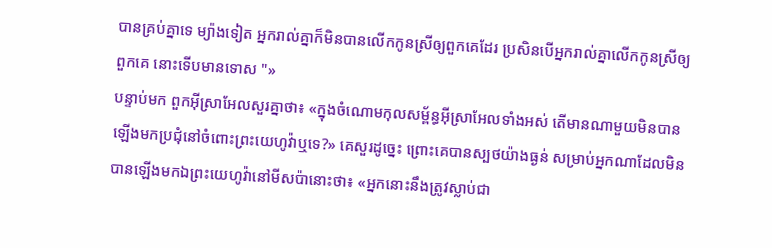បានគ្រប់គ្នាទេ ម្យ៉ាងទៀត អ្នករាល់គ្នាក៏មិនបានលើកកូនស្រីឲ្យពួកគេដែរ ប្រសិនបើអ្នករាល់គ្នាលើកកូនស្រីឲ្យពួកគេ នោះទើបមានទោស "»
បន្ទាប់មក ពួកអ៊ីស្រាអែលសួរគ្នាថា៖ «ក្នុងចំណោមកុលសម្ព័ន្ធអ៊ីស្រាអែលទាំងអស់ តើមានណាមួយមិនបានឡើងមកប្រជុំនៅចំពោះព្រះយេហូវ៉ាឬទេ?» គេសួរដូច្នេះ ព្រោះគេបានស្បថយ៉ាងធ្ងន់ សម្រាប់អ្នកណាដែលមិនបានឡើងមកឯព្រះយេហូវ៉ានៅមីសប៉ានោះថា៖ «អ្នកនោះនឹងត្រូវស្លាប់ជា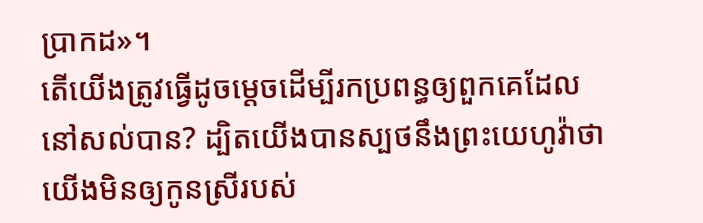ប្រាកដ»។
តើយើងត្រូវធ្វើដូចម្តេចដើម្បីរកប្រពន្ធឲ្យពួកគេដែលនៅសល់បាន? ដ្បិតយើងបានស្បថនឹងព្រះយេហូវ៉ាថា យើងមិនឲ្យកូនស្រីរបស់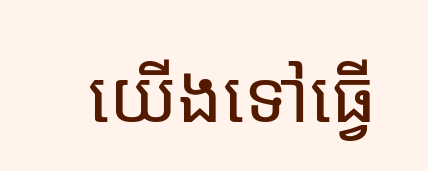យើងទៅធ្វើ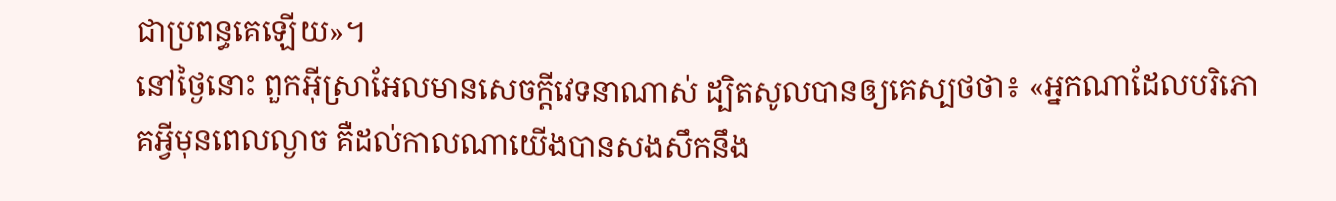ជាប្រពន្ធគេឡើយ»។
នៅថ្ងៃនោះ ពួកអ៊ីស្រាអែលមានសេចក្ដីវេទនាណាស់ ដ្បិតសូលបានឲ្យគេស្បថថា៖ «អ្នកណាដែលបរិភោគអ្វីមុនពេលល្ងាច គឺដល់កាលណាយើងបានសងសឹកនឹង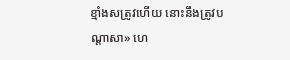ខ្មាំងសត្រូវហើយ នោះនឹងត្រូវបណ្ដាសា» ហេ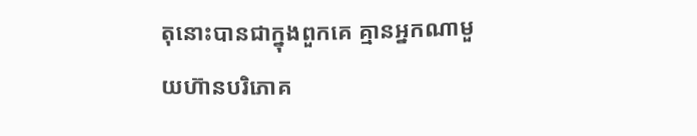តុនោះបានជាក្នុងពួកគេ គ្មានអ្នកណាមួយហ៊ានបរិភោគ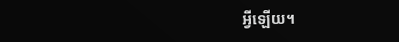អ្វីឡើយ។